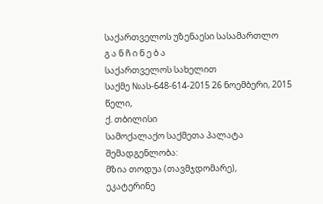საქართველოს უზენაესი სასამართლო
გ ა ნ ჩ ი ნ ე ბ ა
საქართველოს სახელით
საქმე №ას-648-614-2015 26 ნოემბერი, 2015 წელი,
ქ. თბილისი
სამოქალაქო საქმეთა პალატა
შემადგენლობა:
მზია თოდუა (თავმჯდომარე),
ეკატერინე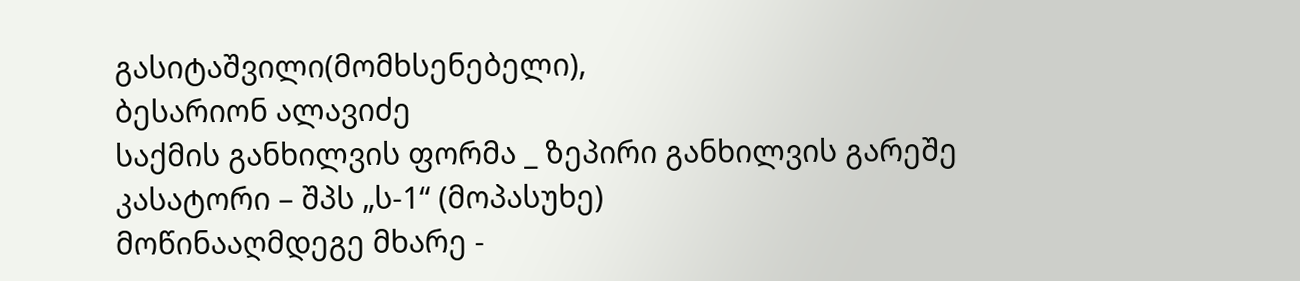გასიტაშვილი(მომხსენებელი),
ბესარიონ ალავიძე
საქმის განხილვის ფორმა _ ზეპირი განხილვის გარეშე
კასატორი – შპს „ს-1“ (მოპასუხე)
მოწინააღმდეგე მხარე -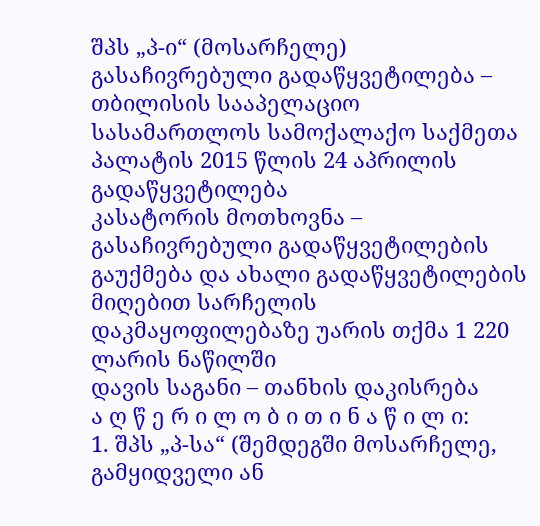შპს „პ-ი“ (მოსარჩელე)
გასაჩივრებული გადაწყვეტილება – თბილისის სააპელაციო სასამართლოს სამოქალაქო საქმეთა პალატის 2015 წლის 24 აპრილის გადაწყვეტილება
კასატორის მოთხოვნა – გასაჩივრებული გადაწყვეტილების გაუქმება და ახალი გადაწყვეტილების მიღებით სარჩელის დაკმაყოფილებაზე უარის თქმა 1 220 ლარის ნაწილში
დავის საგანი – თანხის დაკისრება
ა ღ წ ე რ ი ლ ო ბ ი თ ი ნ ა წ ი ლ ი:
1. შპს „პ-სა“ (შემდეგში მოსარჩელე, გამყიდველი ან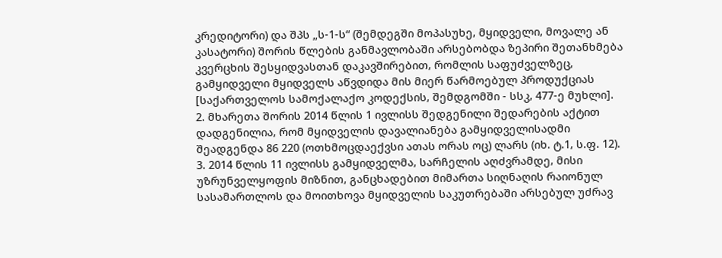კრედიტორი) და შპს „ს-1-ს“ (შემდეგში მოპასუხე, მყიდველი, მოვალე ან კასატორი) შორის წლების განმავლობაში არსებობდა ზეპირი შეთანხმება კვერცხის შესყიდვასთან დაკავშირებით, რომლის საფუძველზეც, გამყიდველი მყიდველს აწვდიდა მის მიერ წარმოებულ პროდუქციას [საქართველოს სამოქალაქო კოდექსის, შემდგომში - სსკ, 477-ე მუხლი].
2. მხარეთა შორის 2014 წლის 1 ივლისს შედგენილი შედარების აქტით დადგენილია, რომ მყიდველის დავალიანება გამყიდველისადმი შეადგენდა 86 220 (ოთხმოცდაექვსი ათას ორას ოც) ლარს (იხ. ტ.1, ს.ფ. 12).
3. 2014 წლის 11 ივლისს გამყიდველმა, სარჩელის აღძვრამდე, მისი უზრუნველყოფის მიზნით, განცხადებით მიმართა სიღნაღის რაიონულ სასამართლოს და მოითხოვა მყიდველის საკუთრებაში არსებულ უძრავ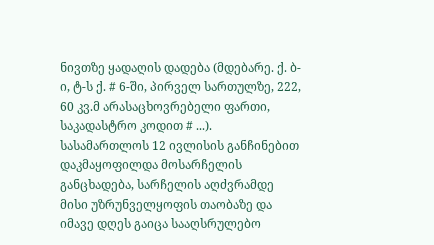ნივთზე ყადაღის დადება (მდებარე. ქ. ბ-ი, ტ-ს ქ. # 6-ში, პირველ სართულზე, 222, 60 კვ.მ არასაცხოვრებელი ფართი, საკადასტრო კოდით # ...). სასამართლოს 12 ივლისის განჩინებით დაკმაყოფილდა მოსარჩელის განცხადება, სარჩელის აღძვრამდე მისი უზრუნველყოფის თაობაზე და იმავე დღეს გაიცა სააღსრულებო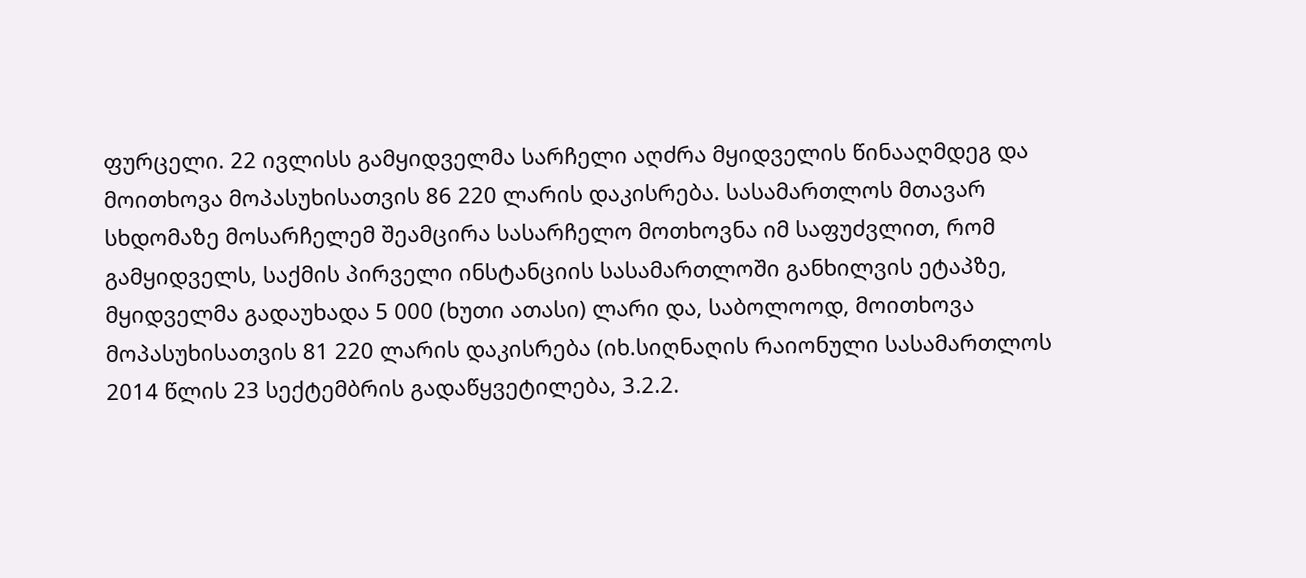ფურცელი. 22 ივლისს გამყიდველმა სარჩელი აღძრა მყიდველის წინააღმდეგ და მოითხოვა მოპასუხისათვის 86 220 ლარის დაკისრება. სასამართლოს მთავარ სხდომაზე მოსარჩელემ შეამცირა სასარჩელო მოთხოვნა იმ საფუძვლით, რომ გამყიდველს, საქმის პირველი ინსტანციის სასამართლოში განხილვის ეტაპზე, მყიდველმა გადაუხადა 5 000 (ხუთი ათასი) ლარი და, საბოლოოდ, მოითხოვა მოპასუხისათვის 81 220 ლარის დაკისრება (იხ.სიღნაღის რაიონული სასამართლოს 2014 წლის 23 სექტემბრის გადაწყვეტილება, 3.2.2.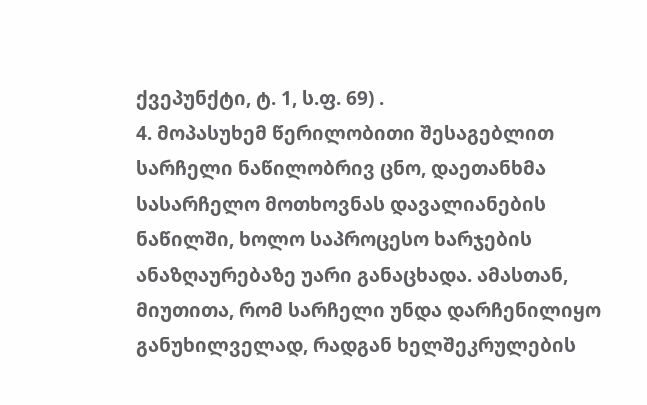ქვეპუნქტი, ტ. 1, ს.ფ. 69) .
4. მოპასუხემ წერილობითი შესაგებლით სარჩელი ნაწილობრივ ცნო, დაეთანხმა სასარჩელო მოთხოვნას დავალიანების ნაწილში, ხოლო საპროცესო ხარჯების ანაზღაურებაზე უარი განაცხადა. ამასთან, მიუთითა, რომ სარჩელი უნდა დარჩენილიყო განუხილველად, რადგან ხელშეკრულების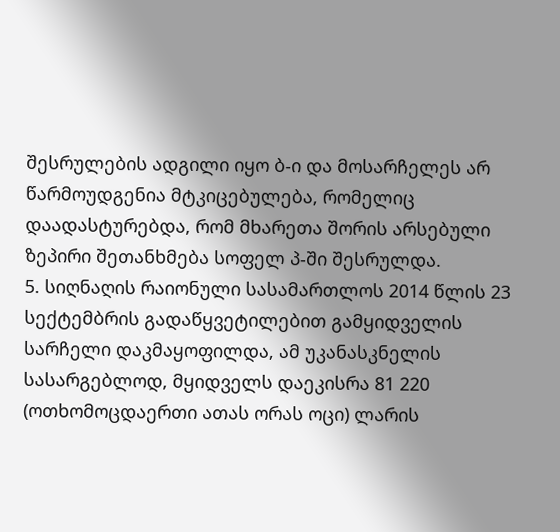შესრულების ადგილი იყო ბ-ი და მოსარჩელეს არ წარმოუდგენია მტკიცებულება, რომელიც დაადასტურებდა, რომ მხარეთა შორის არსებული ზეპირი შეთანხმება სოფელ პ-ში შესრულდა.
5. სიღნაღის რაიონული სასამართლოს 2014 წლის 23 სექტემბრის გადაწყვეტილებით გამყიდველის სარჩელი დაკმაყოფილდა, ამ უკანასკნელის სასარგებლოდ, მყიდველს დაეკისრა 81 220 (ოთხომოცდაერთი ათას ორას ოცი) ლარის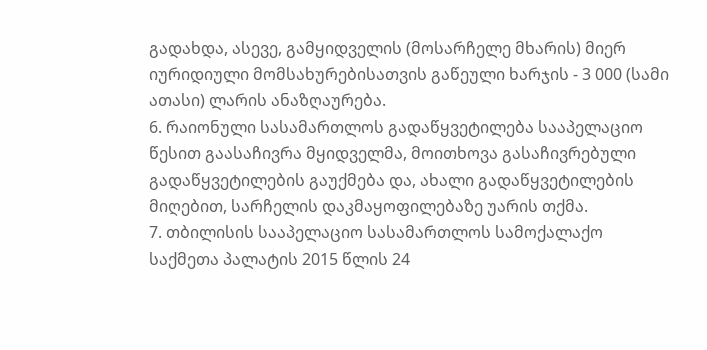გადახდა, ასევე, გამყიდველის (მოსარჩელე მხარის) მიერ იურიდიული მომსახურებისათვის გაწეული ხარჯის - 3 000 (სამი ათასი) ლარის ანაზღაურება.
6. რაიონული სასამართლოს გადაწყვეტილება სააპელაციო წესით გაასაჩივრა მყიდველმა, მოითხოვა გასაჩივრებული გადაწყვეტილების გაუქმება და, ახალი გადაწყვეტილების მიღებით, სარჩელის დაკმაყოფილებაზე უარის თქმა.
7. თბილისის სააპელაციო სასამართლოს სამოქალაქო საქმეთა პალატის 2015 წლის 24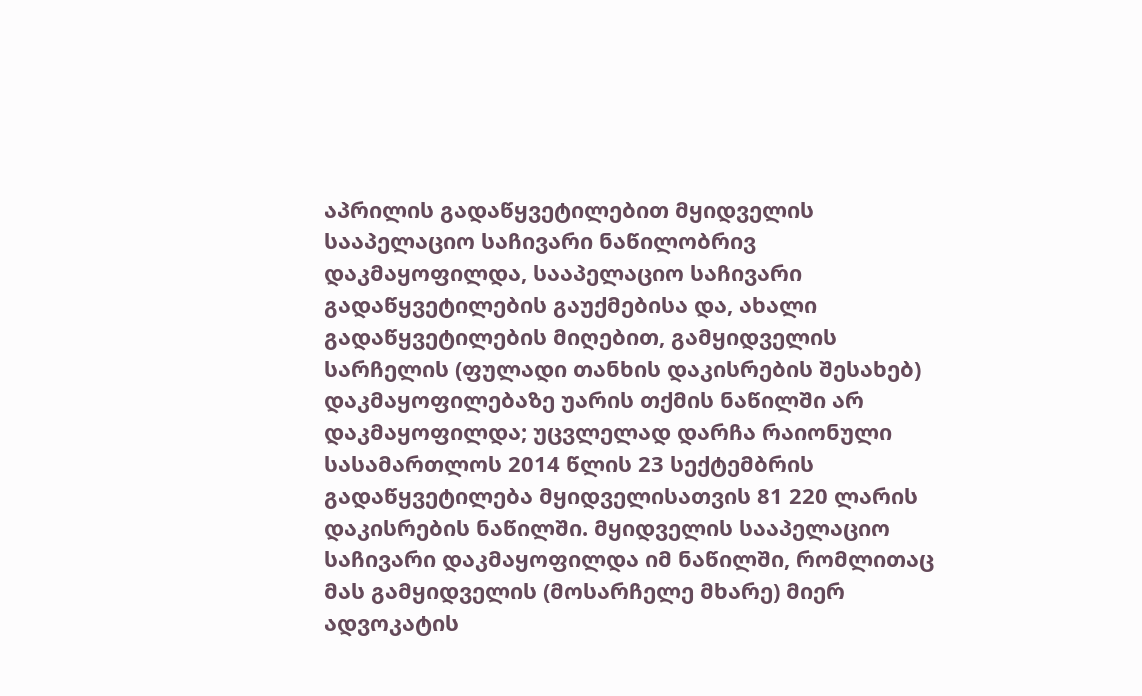აპრილის გადაწყვეტილებით მყიდველის სააპელაციო საჩივარი ნაწილობრივ დაკმაყოფილდა, სააპელაციო საჩივარი გადაწყვეტილების გაუქმებისა და, ახალი გადაწყვეტილების მიღებით, გამყიდველის სარჩელის (ფულადი თანხის დაკისრების შესახებ) დაკმაყოფილებაზე უარის თქმის ნაწილში არ დაკმაყოფილდა; უცვლელად დარჩა რაიონული სასამართლოს 2014 წლის 23 სექტემბრის გადაწყვეტილება მყიდველისათვის 81 220 ლარის დაკისრების ნაწილში. მყიდველის სააპელაციო საჩივარი დაკმაყოფილდა იმ ნაწილში, რომლითაც მას გამყიდველის (მოსარჩელე მხარე) მიერ ადვოკატის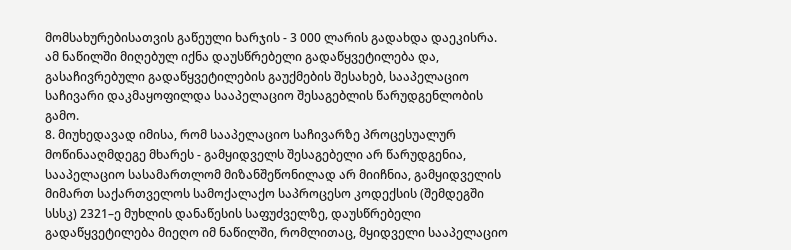მომსახურებისათვის გაწეული ხარჯის - 3 000 ლარის გადახდა დაეკისრა. ამ ნაწილში მიღებულ იქნა დაუსწრებელი გადაწყვეტილება და, გასაჩივრებული გადაწყვეტილების გაუქმების შესახებ, სააპელაციო საჩივარი დაკმაყოფილდა სააპელაციო შესაგებლის წარუდგენლობის გამო.
8. მიუხედავად იმისა, რომ სააპელაციო საჩივარზე პროცესუალურ მოწინააღმდეგე მხარეს - გამყიდველს შესაგებელი არ წარუდგენია, სააპელაციო სასამართლომ მიზანშეწონილად არ მიიჩნია, გამყიდველის მიმართ საქართველოს სამოქალაქო საპროცესო კოდექსის (შემდეგში სსსკ) 2321–ე მუხლის დანაწესის საფუძველზე, დაუსწრებელი გადაწყვეტილება მიეღო იმ ნაწილში, რომლითაც, მყიდველი სააპელაციო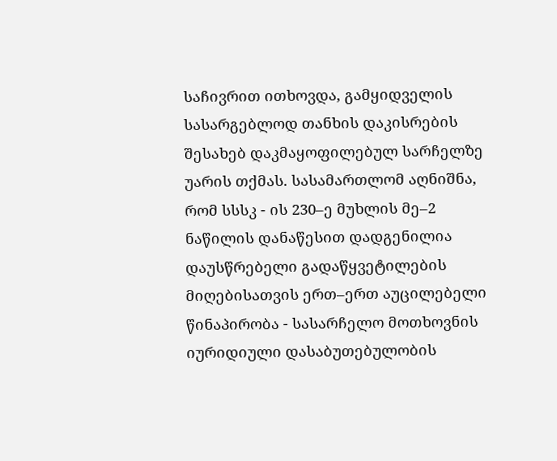საჩივრით ითხოვდა, გამყიდველის სასარგებლოდ თანხის დაკისრების შესახებ დაკმაყოფილებულ სარჩელზე უარის თქმას. სასამართლომ აღნიშნა, რომ სსსკ - ის 230–ე მუხლის მე–2 ნაწილის დანაწესით დადგენილია დაუსწრებელი გადაწყვეტილების მიღებისათვის ერთ–ერთ აუცილებელი წინაპირობა - სასარჩელო მოთხოვნის იურიდიული დასაბუთებულობის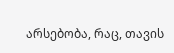არსებობა, რაც, თავის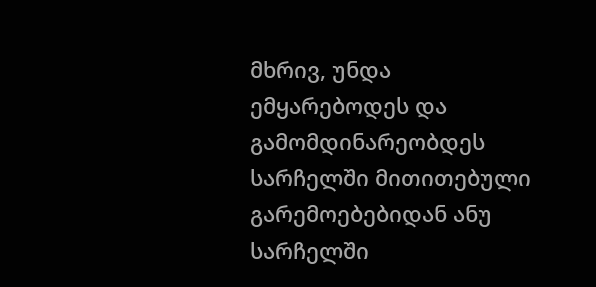მხრივ, უნდა ემყარებოდეს და გამომდინარეობდეს სარჩელში მითითებული გარემოებებიდან ანუ სარჩელში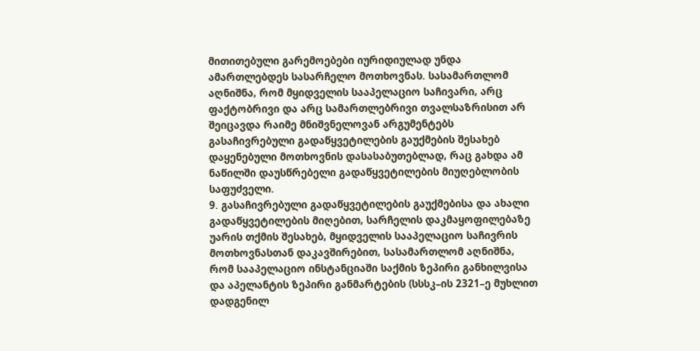მითითებული გარემოებები იურიდიულად უნდა ამართლებდეს სასარჩელო მოთხოვნას. სასამართლომ აღნიშნა, რომ მყიდველის სააპელაციო საჩივარი, არც ფაქტობრივი და არც სამართლებრივი თვალსაზრისით არ შეიცავდა რაიმე მნიშვნელოვან არგუმენტებს გასაჩივრებული გადაწყვეტილების გაუქმების შესახებ დაყენებული მოთხოვნის დასასაბუთებლად, რაც გახდა ამ ნაწილში დაუსწრებელი გადაწყვეტილების მიუღებლობის საფუძველი.
9. გასაჩივრებული გადაწყვეტილების გაუქმებისა და ახალი გადაწყვეტილების მიღებით, სარჩელის დაკმაყოფილებაზე უარის თქმის შესახებ, მყიდველის სააპელაციო საჩივრის მოთხოვნასთან დაკავშირებით, სასამართლომ აღნიშნა, რომ სააპელაციო ინსტანციაში საქმის ზეპირი განხილვისა და აპელანტის ზეპირი განმარტების (სსსკ–ის 2321–ე მუხლით დადგენილ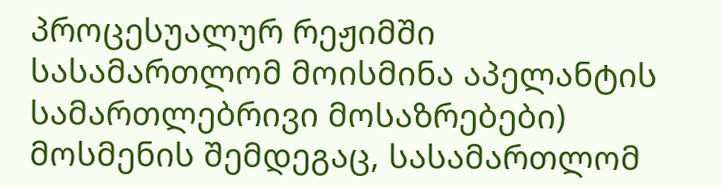პროცესუალურ რეჟიმში სასამართლომ მოისმინა აპელანტის სამართლებრივი მოსაზრებები) მოსმენის შემდეგაც, სასამართლომ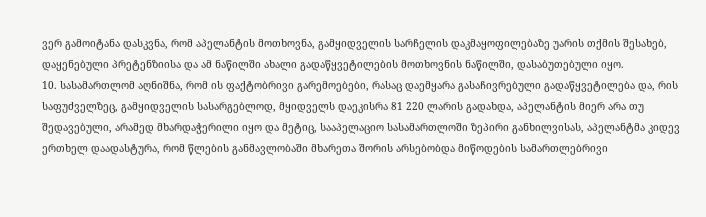ვერ გამოიტანა დასკვნა, რომ აპელანტის მოთხოვნა, გამყიდველის სარჩელის დაკმაყოფილებაზე უარის თქმის შესახებ, დაყენებული პრეტენზიისა და ამ ნაწილში ახალი გადაწყვეტილების მოთხოვნის ნაწილში, დასაბუთებული იყო.
10. სასამართლომ აღნიშნა, რომ ის ფაქტობრივი გარემოებები, რასაც დაემყარა გასაჩივრებული გადაწყვეტილება და, რის საფუძველზეც, გამყიდველის სასარგებლოდ, მყიდველს დაეკისრა 81 220 ლარის გადახდა, აპელანტის მიერ არა თუ შედავებული, არამედ მხარდაჭერილი იყო და მეტიც, სააპელაციო სასამართლოში ზეპირი განხილვისას, აპელანტმა კიდევ ერთხელ დაადასტურა, რომ წლების განმავლობაში მხარეთა შორის არსებობდა მიწოდების სამართლებრივი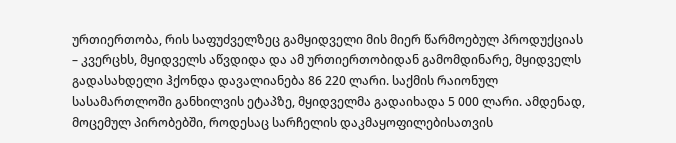ურთიერთობა, რის საფუძველზეც გამყიდველი მის მიერ წარმოებულ პროდუქციას – კვერცხს, მყიდველს აწვდიდა და ამ ურთიერთობიდან გამომდინარე, მყიდველს გადასახდელი ჰქონდა დავალიანება 86 220 ლარი. საქმის რაიონულ სასამართლოში განხილვის ეტაპზე, მყიდველმა გადაიხადა 5 000 ლარი. ამდენად, მოცემულ პირობებში, როდესაც სარჩელის დაკმაყოფილებისათვის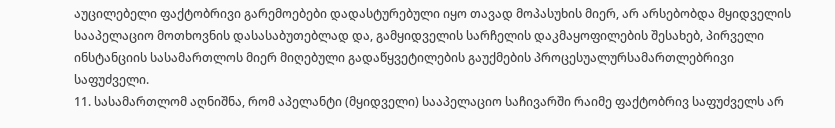აუცილებელი ფაქტობრივი გარემოებები დადასტურებული იყო თავად მოპასუხის მიერ, არ არსებობდა მყიდველის სააპელაციო მოთხოვნის დასასაბუთებლად და, გამყიდველის სარჩელის დაკმაყოფილების შესახებ, პირველი ინსტანციის სასამართლოს მიერ მიღებული გადაწყვეტილების გაუქმების პროცესუალურსამართლებრივი საფუძველი.
11. სასამართლომ აღნიშნა, რომ აპელანტი (მყიდველი) სააპელაციო საჩივარში რაიმე ფაქტობრივ საფუძველს არ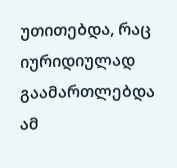უთითებდა, რაც იურიდიულად გაამართლებდა ამ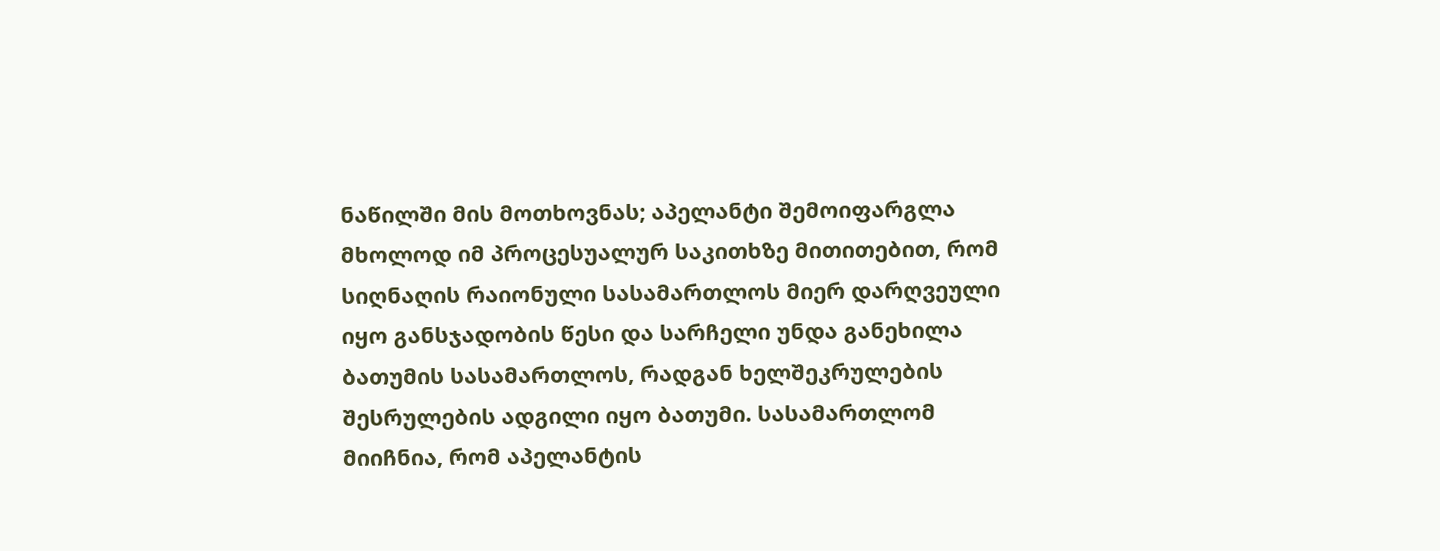ნაწილში მის მოთხოვნას; აპელანტი შემოიფარგლა მხოლოდ იმ პროცესუალურ საკითხზე მითითებით, რომ სიღნაღის რაიონული სასამართლოს მიერ დარღვეული იყო განსჯადობის წესი და სარჩელი უნდა განეხილა ბათუმის სასამართლოს, რადგან ხელშეკრულების შესრულების ადგილი იყო ბათუმი. სასამართლომ მიიჩნია, რომ აპელანტის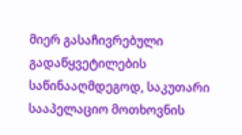მიერ გასაჩივრებული გადაწყვეტილების საწინააღმდეგოდ, საკუთარი სააპელაციო მოთხოვნის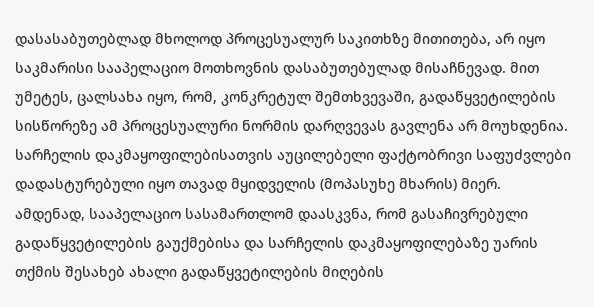დასასაბუთებლად მხოლოდ პროცესუალურ საკითხზე მითითება, არ იყო საკმარისი სააპელაციო მოთხოვნის დასაბუთებულად მისაჩნევად. მით უმეტეს, ცალსახა იყო, რომ, კონკრეტულ შემთხვევაში, გადაწყვეტილების სისწორეზე ამ პროცესუალური ნორმის დარღვევას გავლენა არ მოუხდენია. სარჩელის დაკმაყოფილებისათვის აუცილებელი ფაქტობრივი საფუძვლები დადასტურებული იყო თავად მყიდველის (მოპასუხე მხარის) მიერ. ამდენად, სააპელაციო სასამართლომ დაასკვნა, რომ გასაჩივრებული გადაწყვეტილების გაუქმებისა და სარჩელის დაკმაყოფილებაზე უარის თქმის შესახებ ახალი გადაწყვეტილების მიღების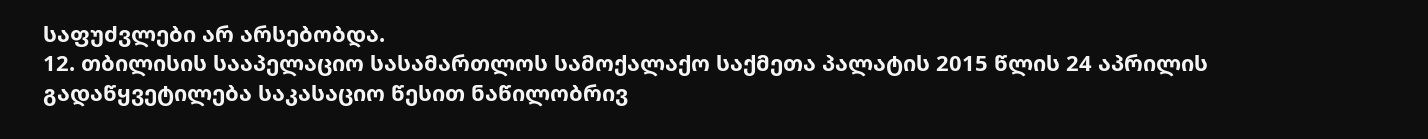საფუძვლები არ არსებობდა.
12. თბილისის სააპელაციო სასამართლოს სამოქალაქო საქმეთა პალატის 2015 წლის 24 აპრილის გადაწყვეტილება საკასაციო წესით ნაწილობრივ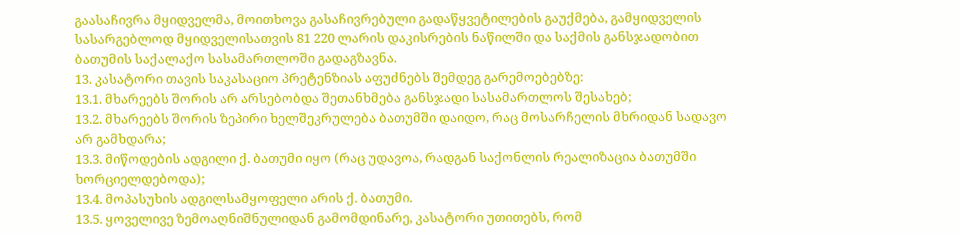გაასაჩივრა მყიდველმა, მოითხოვა გასაჩივრებული გადაწყვეტილების გაუქმება, გამყიდველის სასარგებლოდ მყიდველისათვის 81 220 ლარის დაკისრების ნაწილში და საქმის განსჯადობით ბათუმის საქალაქო სასამართლოში გადაგზავნა.
13. კასატორი თავის საკასაციო პრეტენზიას აფუძნებს შემდეგ გარემოებებზე:
13.1. მხარეებს შორის არ არსებობდა შეთანხმება განსჯადი სასამართლოს შესახებ;
13.2. მხარეებს შორის ზეპირი ხელშეკრულება ბათუმში დაიდო, რაც მოსარჩელის მხრიდან სადავო არ გამხდარა;
13.3. მიწოდების ადგილი ქ. ბათუმი იყო (რაც უდავოა, რადგან საქონლის რეალიზაცია ბათუმში ხორციელდებოდა);
13.4. მოპასუხის ადგილსამყოფელი არის ქ. ბათუმი.
13.5. ყოველივე ზემოაღნიშნულიდან გამომდინარე, კასატორი უთითებს, რომ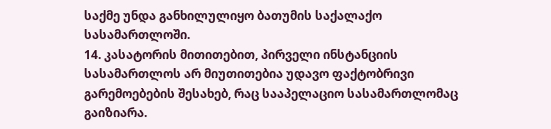საქმე უნდა განხილულიყო ბათუმის საქალაქო სასამართლოში.
14. კასატორის მითითებით, პირველი ინსტანციის სასამართლოს არ მიუთითებია უდავო ფაქტობრივი გარემოებების შესახებ, რაც სააპელაციო სასამართლომაც გაიზიარა.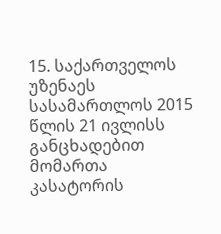15. საქართველოს უზენაეს სასამართლოს 2015 წლის 21 ივლისს განცხადებით მომართა კასატორის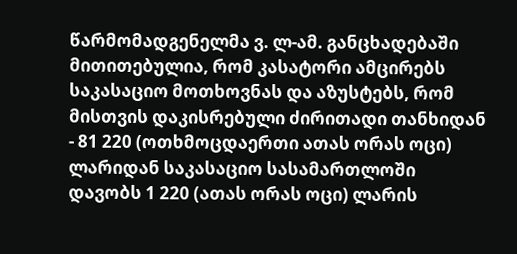წარმომადგენელმა ვ. ლ-ამ. განცხადებაში მითითებულია, რომ კასატორი ამცირებს საკასაციო მოთხოვნას და აზუსტებს, რომ მისთვის დაკისრებული ძირითადი თანხიდან - 81 220 (ოთხმოცდაერთი ათას ორას ოცი) ლარიდან საკასაციო სასამართლოში დავობს 1 220 (ათას ორას ოცი) ლარის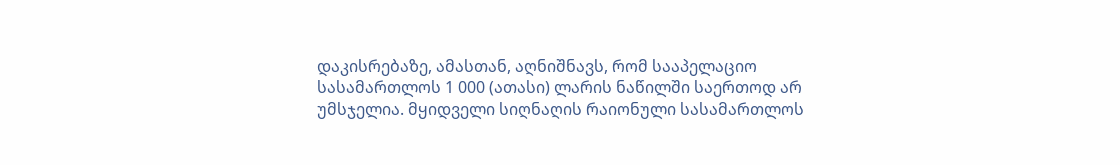დაკისრებაზე, ამასთან, აღნიშნავს, რომ სააპელაციო სასამართლოს 1 000 (ათასი) ლარის ნაწილში საერთოდ არ უმსჯელია. მყიდველი სიღნაღის რაიონული სასამართლოს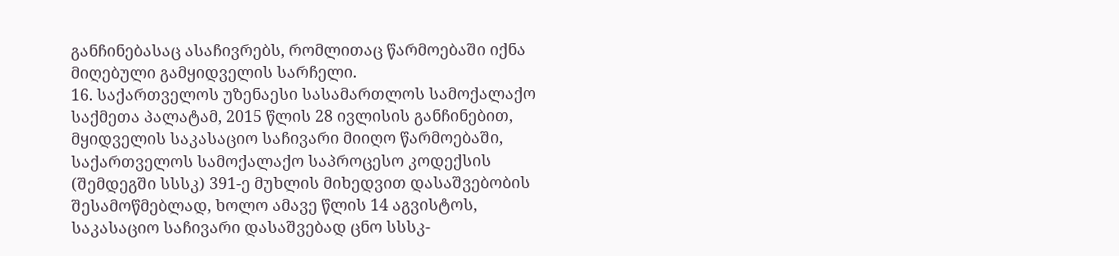განჩინებასაც ასაჩივრებს, რომლითაც წარმოებაში იქნა მიღებული გამყიდველის სარჩელი.
16. საქართველოს უზენაესი სასამართლოს სამოქალაქო საქმეთა პალატამ, 2015 წლის 28 ივლისის განჩინებით, მყიდველის საკასაციო საჩივარი მიიღო წარმოებაში, საქართველოს სამოქალაქო საპროცესო კოდექსის (შემდეგში სსსკ) 391-ე მუხლის მიხედვით დასაშვებობის შესამოწმებლად, ხოლო ამავე წლის 14 აგვისტოს, საკასაციო საჩივარი დასაშვებად ცნო სსსკ-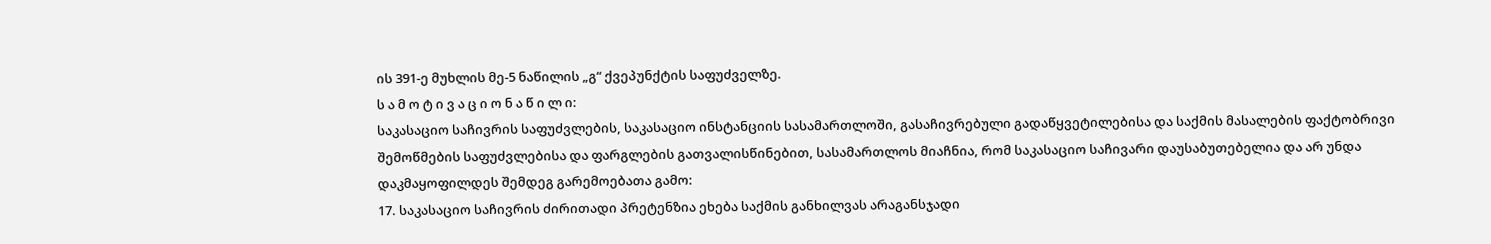ის 391-ე მუხლის მე-5 ნაწილის „გ“ ქვეპუნქტის საფუძველზე.
ს ა მ ო ტ ი ვ ა ც ი ო ნ ა წ ი ლ ი:
საკასაციო საჩივრის საფუძვლების, საკასაციო ინსტანციის სასამართლოში, გასაჩივრებული გადაწყვეტილებისა და საქმის მასალების ფაქტობრივი შემოწმების საფუძვლებისა და ფარგლების გათვალისწინებით, სასამართლოს მიაჩნია, რომ საკასაციო საჩივარი დაუსაბუთებელია და არ უნდა დაკმაყოფილდეს შემდეგ გარემოებათა გამო:
17. საკასაციო საჩივრის ძირითადი პრეტენზია ეხება საქმის განხილვას არაგანსჯადი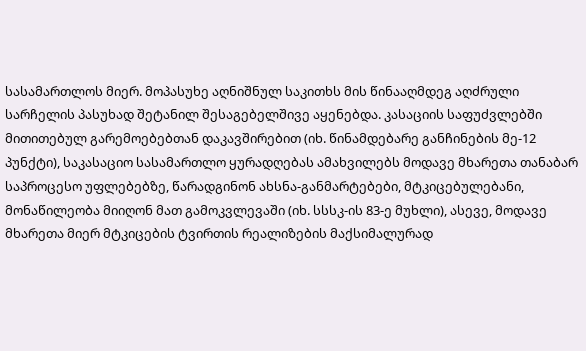სასამართლოს მიერ. მოპასუხე აღნიშნულ საკითხს მის წინააღმდეგ აღძრული სარჩელის პასუხად შეტანილ შესაგებელშივე აყენებდა. კასაციის საფუძვლებში მითითებულ გარემოებებთან დაკავშირებით (იხ. წინამდებარე განჩინების მე-12 პუნქტი), საკასაციო სასამართლო ყურადღებას ამახვილებს მოდავე მხარეთა თანაბარ საპროცესო უფლებებზე, წარადგინონ ახსნა-განმარტებები, მტკიცებულებანი, მონაწილეობა მიიღონ მათ გამოკვლევაში (იხ. სსსკ-ის 83-ე მუხლი), ასევე, მოდავე მხარეთა მიერ მტკიცების ტვირთის რეალიზების მაქსიმალურად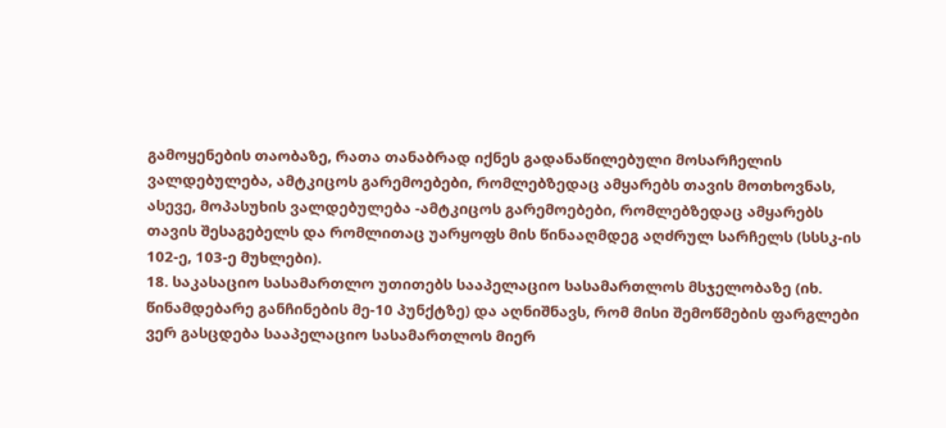გამოყენების თაობაზე, რათა თანაბრად იქნეს გადანაწილებული მოსარჩელის ვალდებულება, ამტკიცოს გარემოებები, რომლებზედაც ამყარებს თავის მოთხოვნას, ასევე, მოპასუხის ვალდებულება -ამტკიცოს გარემოებები, რომლებზედაც ამყარებს თავის შესაგებელს და რომლითაც უარყოფს მის წინააღმდეგ აღძრულ სარჩელს (სსსკ-ის 102-ე, 103-ე მუხლები).
18. საკასაციო სასამართლო უთითებს სააპელაციო სასამართლოს მსჯელობაზე (იხ. წინამდებარე განჩინების მე-10 პუნქტზე) და აღნიშნავს, რომ მისი შემოწმების ფარგლები ვერ გასცდება სააპელაციო სასამართლოს მიერ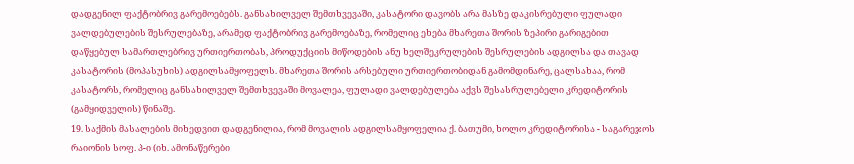დადგენილ ფაქტობრივ გარემოებებს. განსახილველ შემთხვევაში, კასატორი დავობს არა მასზე დაკისრებული ფულადი ვალდებულების შესრულებაზე, არამედ ფაქტობრივ გარემოებაზე, რომელიც ეხება მხარეთა შორის ზეპირი გარიგებით დაწყებულ სამართლებრივ ურთიერთობას, პროდუქციის მიწოდების ანუ ხელშეკრულების შესრულების ადგილსა და თავად კასატორის (მოპასუხის) ადგილსამყოფელს. მხარეთა შორის არსებული ურთიერთობიდან გამომდინარე, ცალსახაა, რომ კასატორს, რომელიც განსახილველ შემთხვევაში მოვალეა, ფულადი ვალდებულება აქვს შესასრულებელი კრედიტორის (გამყიდველის) წინაშე.
19. საქმის მასალების მიხედვით დადგენილია, რომ მოვალის ადგილსამყოფელია ქ. ბათუმი, ხოლო კრედიტორისა - საგარეჯოს რაიონის სოფ. პ-ი (იხ. ამონაწერები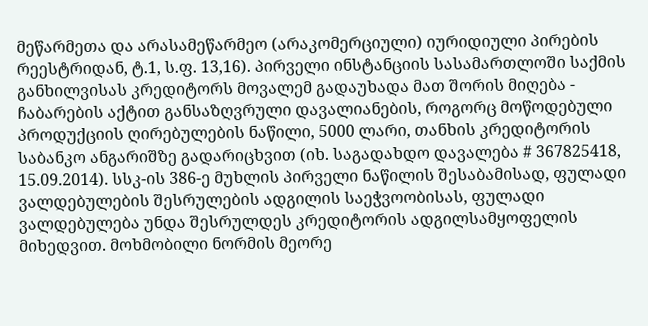მეწარმეთა და არასამეწარმეო (არაკომერციული) იურიდიული პირების რეესტრიდან, ტ.1, ს.ფ. 13,16). პირველი ინსტანციის სასამართლოში საქმის განხილვისას კრედიტორს მოვალემ გადაუხადა მათ შორის მიღება - ჩაბარების აქტით განსაზღვრული დავალიანების, როგორც მოწოდებული პროდუქციის ღირებულების ნაწილი, 5000 ლარი, თანხის კრედიტორის საბანკო ანგარიშზე გადარიცხვით (იხ. საგადახდო დავალება # 367825418, 15.09.2014). სსკ-ის 386-ე მუხლის პირველი ნაწილის შესაბამისად, ფულადი ვალდებულების შესრულების ადგილის საეჭვოობისას, ფულადი ვალდებულება უნდა შესრულდეს კრედიტორის ადგილსამყოფელის მიხედვით. მოხმობილი ნორმის მეორე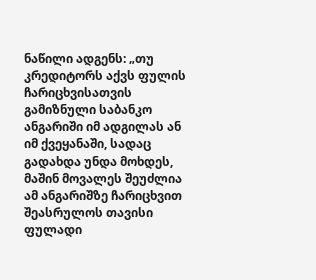ნაწილი ადგენს: „თუ კრედიტორს აქვს ფულის ჩარიცხვისათვის გამიზნული საბანკო ანგარიში იმ ადგილას ან იმ ქვეყანაში, სადაც გადახდა უნდა მოხდეს, მაშინ მოვალეს შეუძლია ამ ანგარიშზე ჩარიცხვით შეასრულოს თავისი ფულადი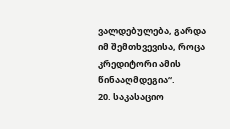ვალდებულება, გარდა იმ შემთხვევისა, როცა კრედიტორი ამის წინააღმდეგია“.
20. საკასაციო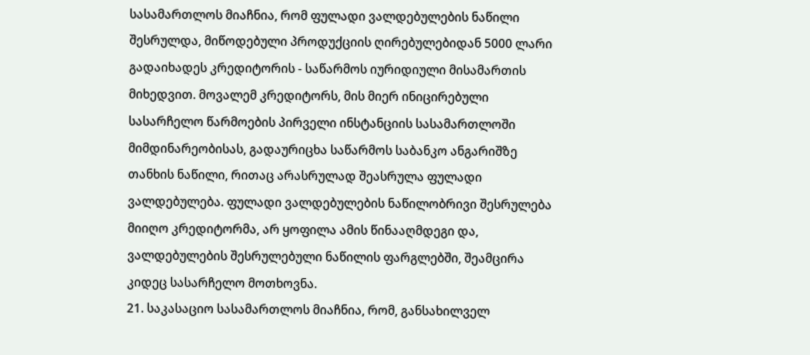სასამართლოს მიაჩნია, რომ ფულადი ვალდებულების ნაწილი შესრულდა, მიწოდებული პროდუქციის ღირებულებიდან 5000 ლარი გადაიხადეს კრედიტორის - საწარმოს იურიდიული მისამართის მიხედვით. მოვალემ კრედიტორს, მის მიერ ინიცირებული სასარჩელო წარმოების პირველი ინსტანციის სასამართლოში მიმდინარეობისას, გადაურიცხა საწარმოს საბანკო ანგარიშზე თანხის ნაწილი, რითაც არასრულად შეასრულა ფულადი ვალდებულება. ფულადი ვალდებულების ნაწილობრივი შესრულება მიიღო კრედიტორმა, არ ყოფილა ამის წინააღმდეგი და, ვალდებულების შესრულებული ნაწილის ფარგლებში, შეამცირა კიდეც სასარჩელო მოთხოვნა.
21. საკასაციო სასამართლოს მიაჩნია, რომ, განსახილველ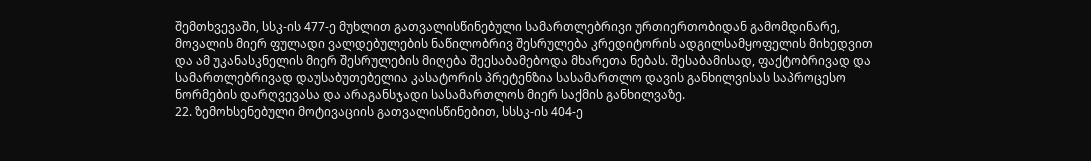შემთხვევაში, სსკ-ის 477-ე მუხლით გათვალისწინებული სამართლებრივი ურთიერთობიდან გამომდინარე, მოვალის მიერ ფულადი ვალდებულების ნაწილობრივ შესრულება კრედიტორის ადგილსამყოფელის მიხედვით და ამ უკანასკნელის მიერ შესრულების მიღება შეესაბამებოდა მხარეთა ნებას. შესაბამისად, ფაქტობრივად და სამართლებრივად დაუსაბუთებელია კასატორის პრეტენზია სასამართლო დავის განხილვისას საპროცესო ნორმების დარღვევასა და არაგანსჯადი სასამართლოს მიერ საქმის განხილვაზე.
22. ზემოხსენებული მოტივაციის გათვალისწინებით, სსსკ-ის 404-ე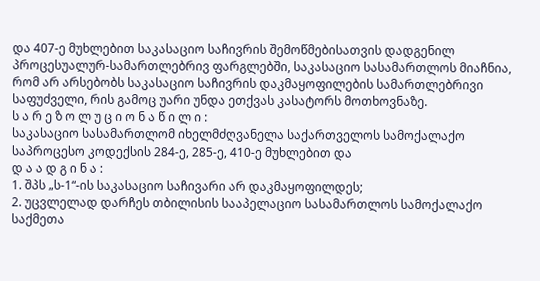და 407-ე მუხლებით საკასაციო საჩივრის შემოწმებისათვის დადგენილ პროცესუალურ-სამართლებრივ ფარგლებში, საკასაციო სასამართლოს მიაჩნია, რომ არ არსებობს საკასაციო საჩივრის დაკმაყოფილების სამართლებრივი საფუძველი, რის გამოც უარი უნდა ეთქვას კასატორს მოთხოვნაზე.
ს ა რ ე ზ ო ლ უ ც ი ო ნ ა წ ი ლ ი :
საკასაციო სასამართლომ იხელმძღვანელა საქართველოს სამოქალაქო საპროცესო კოდექსის 284-ე, 285-ე, 410-ე მუხლებით და
დ ა ა დ გ ი ნ ა :
1. შპს „ს-1“-ის საკასაციო საჩივარი არ დაკმაყოფილდეს;
2. უცვლელად დარჩეს თბილისის სააპელაციო სასამართლოს სამოქალაქო საქმეთა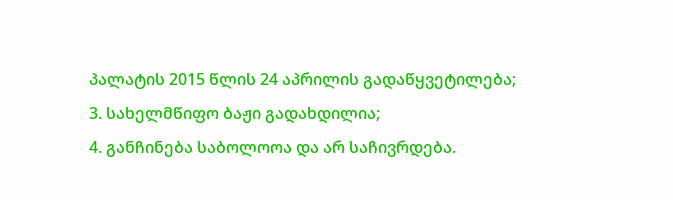პალატის 2015 წლის 24 აპრილის გადაწყვეტილება;
3. სახელმწიფო ბაჟი გადახდილია;
4. განჩინება საბოლოოა და არ საჩივრდება.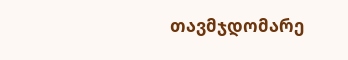თავმჯდომარე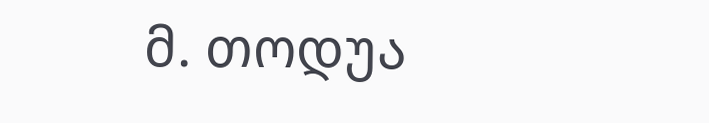მ. თოდუა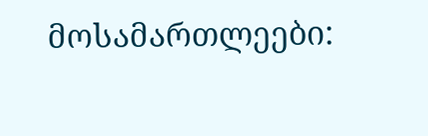მოსამართლეები: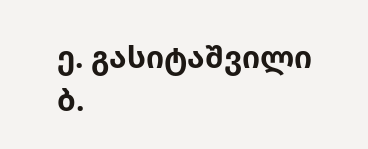ე. გასიტაშვილი
ბ.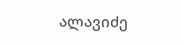ალავიძე